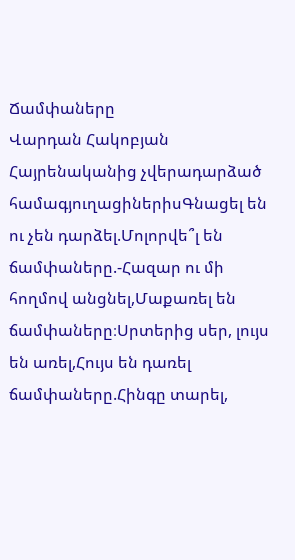Ճամփաները
Վարդան Հակոբյան
Հայրենականից չվերադարձած համագյուղացիներիսԳնացել են ու չեն դարձել.Մոլորվե՞լ են ճամփաները.-Հազար ու մի հողմով անցնել,Մաքառել են ճամփաները։Սրտերից սեր, լույս են առել,Հույս են դառել ճամփաները.Հինգը տարել,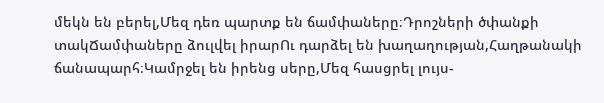մեկն են բերել,Մեզ դեռ պարտք են ճամփաները։Դրոշների ծփանքի տակՃամփաները ձուլվել իրարՈւ դարձել են խաղաղության,Հաղթանակի ճանապարհ։Կամրջել են իրենց սերը,Մեզ հասցրել լույս-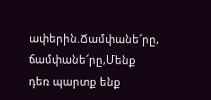ափերին.Ճամփանե՜րը, ճամփանե՜րը,Մենք դեռ պարտք ենք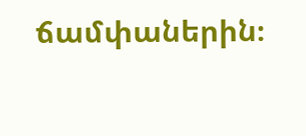ճամփաներին։